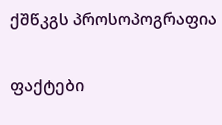ქშწკგს პროსოპოგრაფია

ფაქტები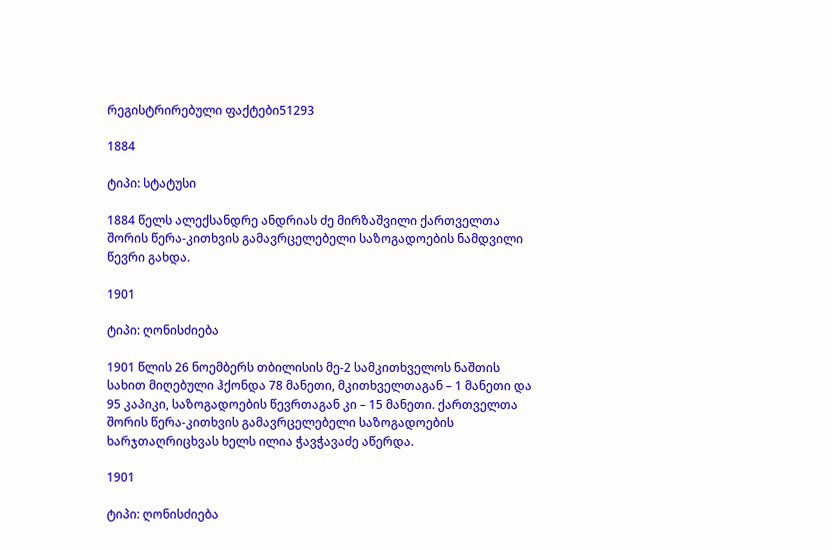რეგისტრირებული ფაქტები51293

1884

ტიპი: სტატუსი

1884 წელს ალექსანდრე ანდრიას ძე მირზაშვილი ქართველთა შორის წერა-კითხვის გამავრცელებელი საზოგადოების ნამდვილი წევრი გახდა.

1901

ტიპი: ღონისძიება

1901 წლის 26 ნოემბერს თბილისის მე-2 სამკითხველოს ნაშთის სახით მიღებული ჰქონდა 78 მანეთი, მკითხველთაგან – 1 მანეთი და 95 კაპიკი, საზოგადოების წევრთაგან კი – 15 მანეთი. ქართველთა შორის წერა-კითხვის გამავრცელებელი საზოგადოების ხარჯთაღრიცხვას ხელს ილია ჭავჭავაძე აწერდა.

1901

ტიპი: ღონისძიება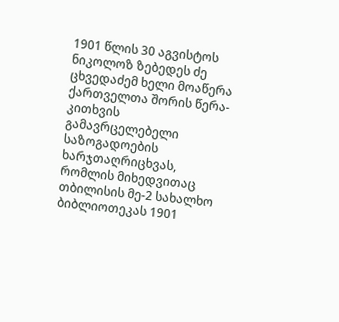1901 წლის 30 აგვისტოს ნიკოლოზ ზებედეს ძე ცხვედაძემ ხელი მოაწერა ქართველთა შორის წერა-კითხვის გამავრცელებელი საზოგადოების ხარჯთაღრიცხვას, რომლის მიხედვითაც თბილისის მე-2 სახალხო ბიბლიოთეკას 1901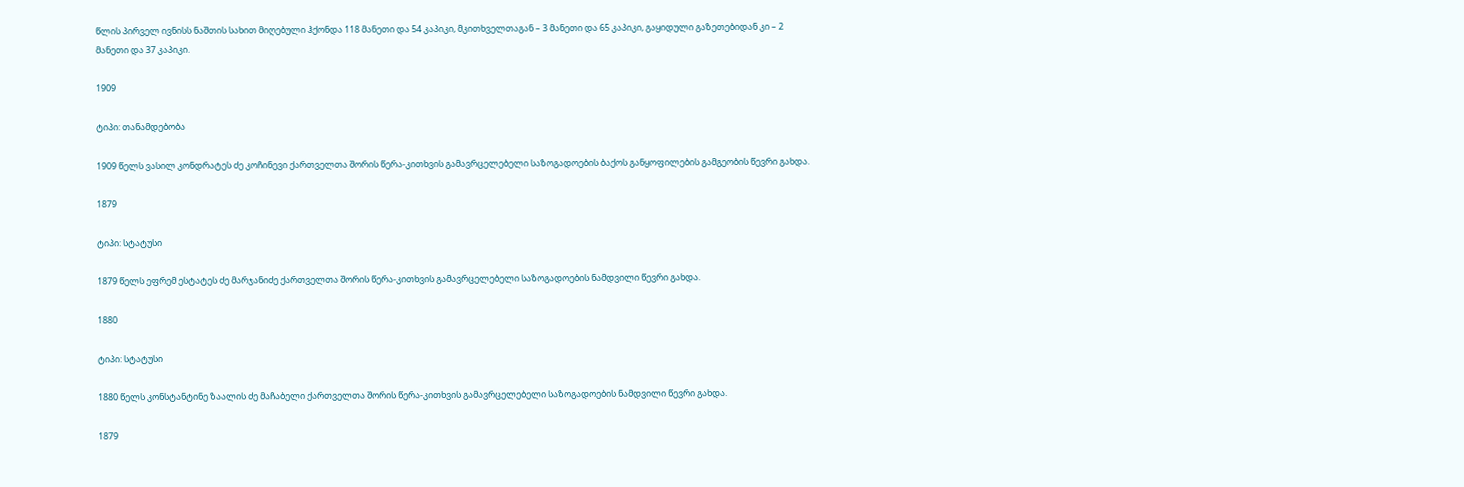წლის პირველ ივნისს ნაშთის სახით მიღებული ჰქონდა 118 მანეთი და 54 კაპიკი, მკითხველთაგან – 3 მანეთი და 65 კაპიკი, გაყიდული გაზეთებიდან კი – 2 მანეთი და 37 კაპიკი.

1909

ტიპი: თანამდებობა

1909 წელს ვასილ კონდრატეს ძე კოჩინევი ქართველთა შორის წერა-კითხვის გამავრცელებელი საზოგადოების ბაქოს განყოფილების გამგეობის წევრი გახდა.

1879

ტიპი: სტატუსი

1879 წელს ეფრემ ესტატეს ძე მარჯანიძე ქართველთა შორის წერა-კითხვის გამავრცელებელი საზოგადოების ნამდვილი წევრი გახდა.

1880

ტიპი: სტატუსი

1880 წელს კონსტანტინე ზაალის ძე მაჩაბელი ქართველთა შორის წერა-კითხვის გამავრცელებელი საზოგადოების ნამდვილი წევრი გახდა.

1879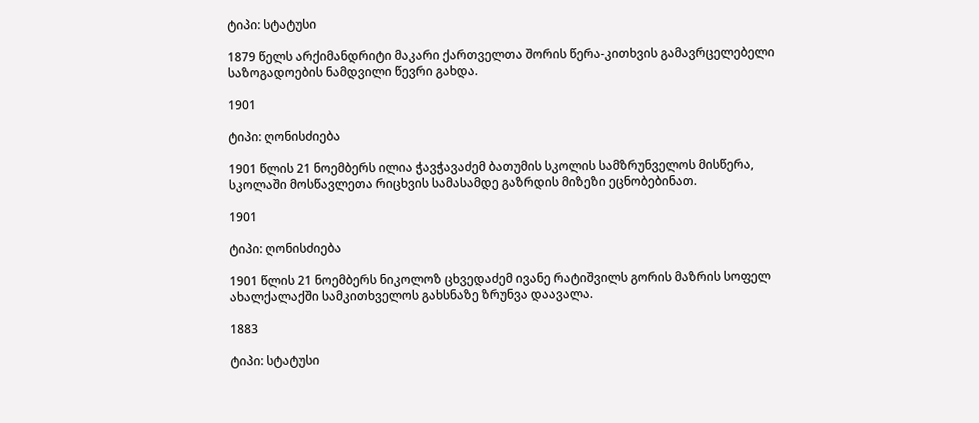ტიპი: სტატუსი

1879 წელს არქიმანდრიტი მაკარი ქართველთა შორის წერა-კითხვის გამავრცელებელი საზოგადოების ნამდვილი წევრი გახდა.

1901

ტიპი: ღონისძიება

1901 წლის 21 ნოემბერს ილია ჭავჭავაძემ ბათუმის სკოლის სამზრუნველოს მისწერა, სკოლაში მოსწავლეთა რიცხვის სამასამდე გაზრდის მიზეზი ეცნობებინათ.

1901

ტიპი: ღონისძიება

1901 წლის 21 ნოემბერს ნიკოლოზ ცხვედაძემ ივანე რატიშვილს გორის მაზრის სოფელ ახალქალაქში სამკითხველოს გახსნაზე ზრუნვა დაავალა.

1883

ტიპი: სტატუსი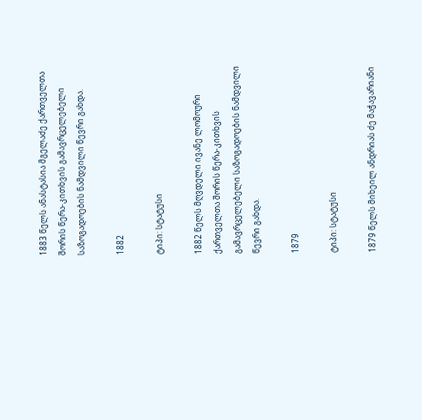1883 წელს ანასტასია მგელაძე ქართველთა შორის წერა-კითხვის გამავრცელებელი საზოგადოების ნამდვილი წევრი გახდა.

1882

ტიპი: სტატუსი

1882 წელს მღვდელი ივანე ლომოური ქართველთა შორის წერა-კითხვის გამავრცელებელი საზოგადოების ნამდვილი წევრი გახდა.

1879

ტიპი: სტატუსი

1879 წელს მიხეილ ანდრიას ძე მაჭავარიანი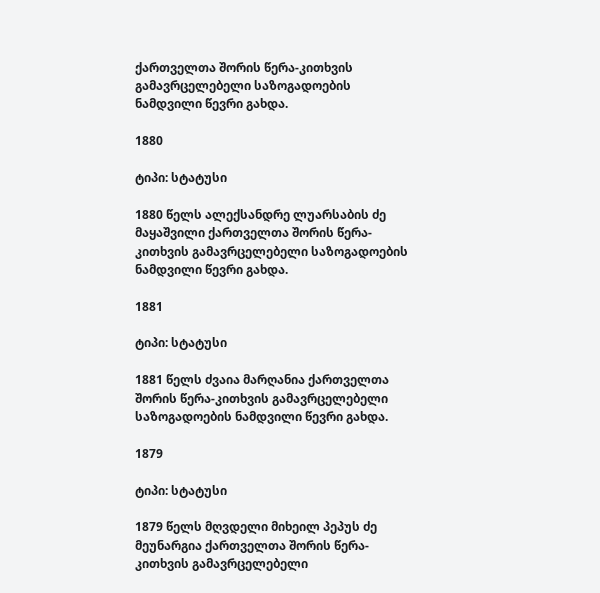ქართველთა შორის წერა-კითხვის გამავრცელებელი საზოგადოების ნამდვილი წევრი გახდა.

1880

ტიპი: სტატუსი

1880 წელს ალექსანდრე ლუარსაბის ძე მაყაშვილი ქართველთა შორის წერა-კითხვის გამავრცელებელი საზოგადოების ნამდვილი წევრი გახდა.

1881

ტიპი: სტატუსი

1881 წელს ძვაია მარღანია ქართველთა შორის წერა-კითხვის გამავრცელებელი საზოგადოების ნამდვილი წევრი გახდა.

1879

ტიპი: სტატუსი

1879 წელს მღვდელი მიხეილ პეპუს ძე მეუნარგია ქართველთა შორის წერა-კითხვის გამავრცელებელი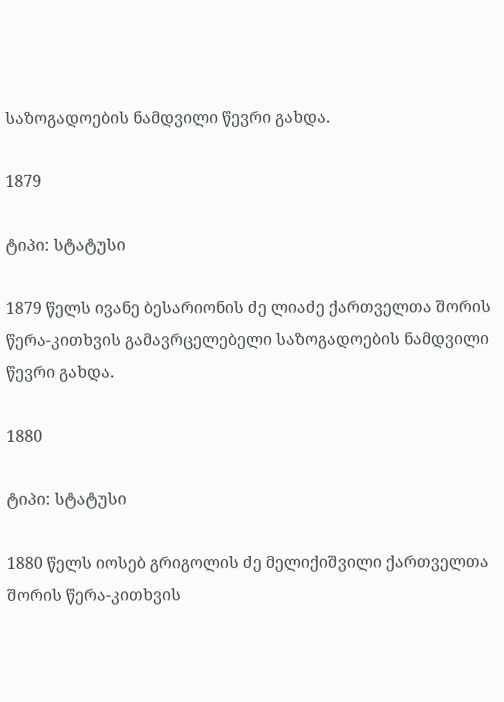საზოგადოების ნამდვილი წევრი გახდა.

1879

ტიპი: სტატუსი

1879 წელს ივანე ბესარიონის ძე ლიაძე ქართველთა შორის წერა-კითხვის გამავრცელებელი საზოგადოების ნამდვილი წევრი გახდა.

1880

ტიპი: სტატუსი

1880 წელს იოსებ გრიგოლის ძე მელიქიშვილი ქართველთა შორის წერა-კითხვის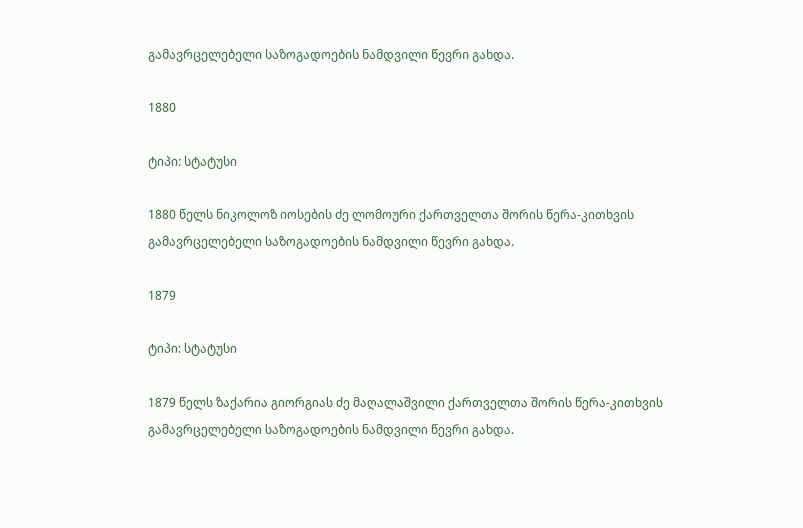გამავრცელებელი საზოგადოების ნამდვილი წევრი გახდა.

1880

ტიპი: სტატუსი

1880 წელს ნიკოლოზ იოსების ძე ლომოური ქართველთა შორის წერა-კითხვის გამავრცელებელი საზოგადოების ნამდვილი წევრი გახდა.

1879

ტიპი: სტატუსი

1879 წელს ზაქარია გიორგიას ძე მაღალაშვილი ქართველთა შორის წერა-კითხვის გამავრცელებელი საზოგადოების ნამდვილი წევრი გახდა.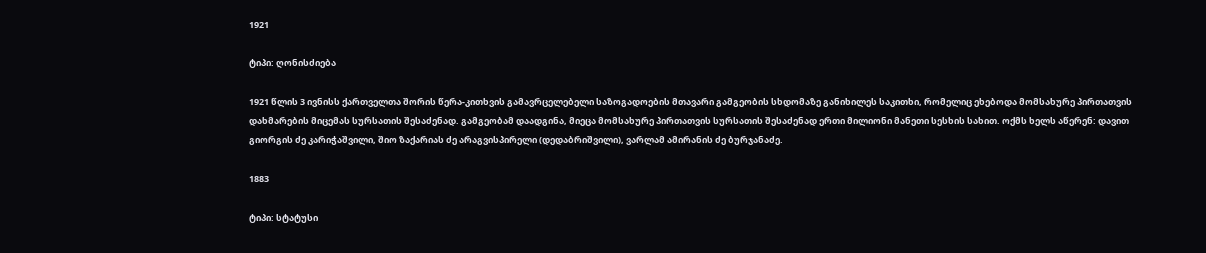1921

ტიპი: ღონისძიება

1921 წლის 3 ივნისს ქართველთა შორის წერა-კითხვის გამავრცელებელი საზოგადოების მთავარი გამგეობის სხდომაზე განიხილეს საკითხი, რომელიც ეხებოდა მომსახურე პირთათვის დახმარების მიცემას სურსათის შესაძენად. გამგეობამ დაადგინა, მიეცა მომსახურე პირთათვის სურსათის შესაძენად ერთი მილიონი მანეთი სესხის სახით. ოქმს ხელს აწერენ: დავით გიორგის ძე კარიჭაშვილი, შიო ზაქარიას ძე არაგვისპირელი (დედაბრიშვილი), ვარლამ ამირანის ძე ბურჯანაძე.

1883

ტიპი: სტატუსი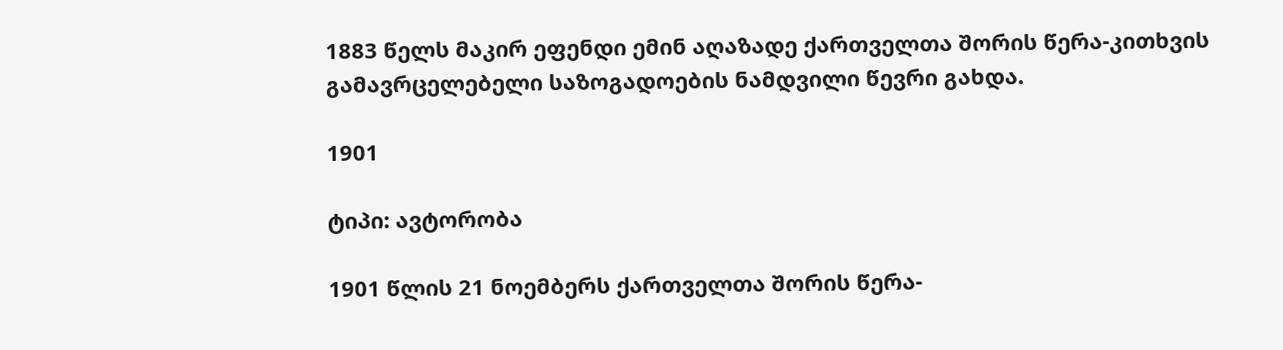1883 წელს მაკირ ეფენდი ემინ აღაზადე ქართველთა შორის წერა-კითხვის გამავრცელებელი საზოგადოების ნამდვილი წევრი გახდა.

1901

ტიპი: ავტორობა

1901 წლის 21 ნოემბერს ქართველთა შორის წერა-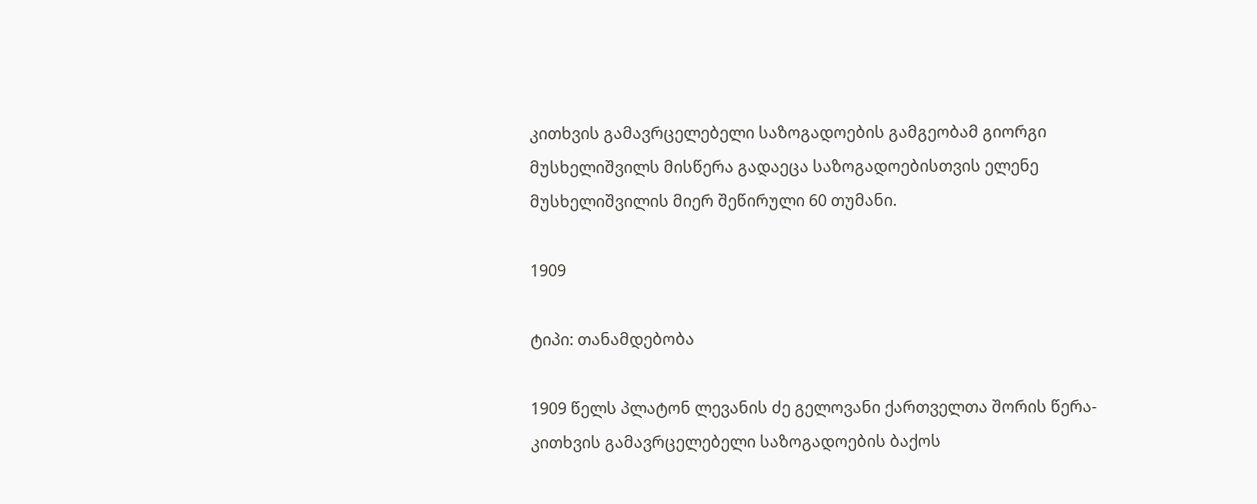კითხვის გამავრცელებელი საზოგადოების გამგეობამ გიორგი მუსხელიშვილს მისწერა გადაეცა საზოგადოებისთვის ელენე მუსხელიშვილის მიერ შეწირული 60 თუმანი.

1909

ტიპი: თანამდებობა

1909 წელს პლატონ ლევანის ძე გელოვანი ქართველთა შორის წერა-კითხვის გამავრცელებელი საზოგადოების ბაქოს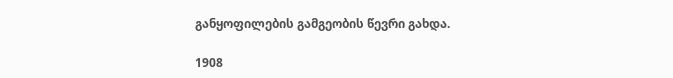განყოფილების გამგეობის წევრი გახდა.

1908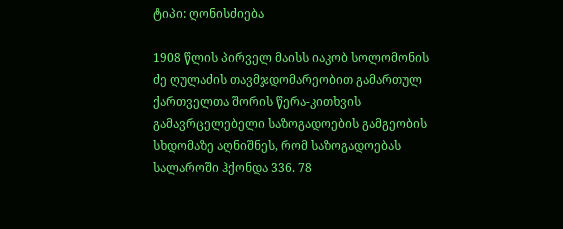ტიპი: ღონისძიება

1908 წლის პირველ მაისს იაკობ სოლომონის ძე ღულაძის თავმჯდომარეობით გამართულ ქართველთა შორის წერა-კითხვის გამავრცელებელი საზოგადოების გამგეობის სხდომაზე აღნიშნეს, რომ საზოგადოებას სალაროში ჰქონდა 336. 78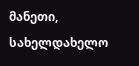მანეთი, სახელდახელო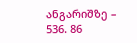ანგარიშზე – 536. 86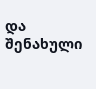და შენახული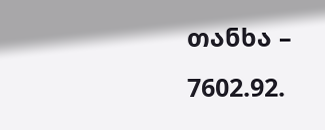თანხა – 7602.92.